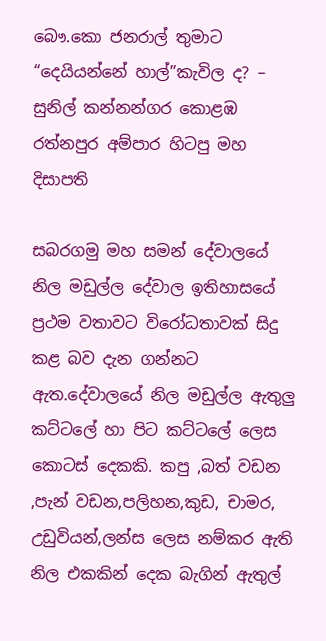බෞ.කො ජනරාල් තුමාට “දෙයියන්නේ හාල්”කැවිල ද? – සුනිල් කන්නන්ගර කොළඹ රත්නපුර අම්පාර හිටපු මහ දිසාපති

සබරගමු මහ සමන් දේවාලයේ නිල මඩුල්ල දේවාල ඉතිහාසයේ ප්‍රථම වතාවට විරෝධතාවක් සිදු කළ බව දැන ගන්නට ඇත.දේවාලයේ නිල මඩුල්ල ඇතුලු කට්ටලේ හා පිට කට්ටලේ ලෙස කොටස් දෙකකි. කපු ,බත් වඩන ,පැන් වඩන,පලිහන,කුඩ, චාමර, උඩුවියන්,ලන්ස ලෙස නම්කර ඇති නිල එකකින් දෙක බැගින් ඇතුල්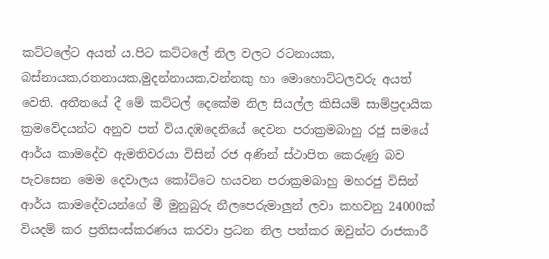කට්ටලේට අයත්‍ ය.පිට කට්ටලේ නිල වලට රටනායක, බස්නායක,රතනායක,මුදන්නායක,වන්නකු හා මොහොට්ටලවරු අයත්‍ වෙති. අතීතයේ දී මේ කට්ටල් දෙකේම නිල සියල්ල කිසියම් සාම්ප්‍රදායික ක්‍රමවේදයන්ට අනුව පත් විය.දඹදෙනියේ දෙවන පරාක්‍රමබාහු රජු සමයේ ආර්ය කාමදේව ඇමතිවරයා විසින්‍ රජ අණින් ස්ථාපිත කෙරුණු බව පැවසෙන මෙම දෙවාලය කෝට්ටෙ හයවන පරාක්‍රමබාහු මහරජු විසින් ආර්ය කාමදේවයන්ගේ මී මුනුබුරු නීලපෙරුමාලුන් ලවා කහවනු 24000ක් වියදම් කර ප්‍රතිසංස්කරණය කරවා ප්‍රධන නිල පත්කර ඔවුන්ට රාජකාරී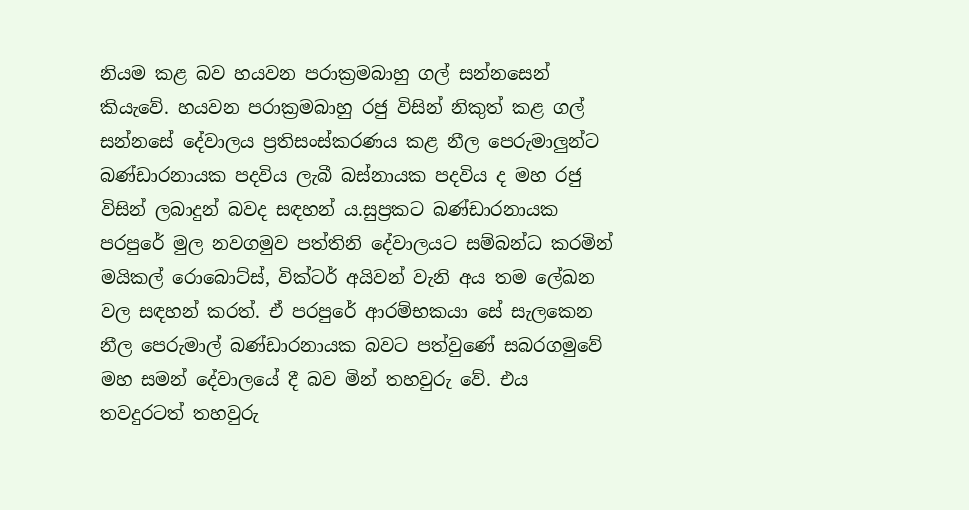නියම කළ බව හයවන පරාක්‍රමබාහු ගල් සන්නසෙන් කියැවේ. හයවන පරාක්‍රමබාහු රජු විසින් නිකුත් කළ ගල් සන්නසේ දේවාලය ප්‍රතිසංස්කරණය කළ නීල පෙරුමාලුන්ට බණ්ඩාරනායක පදවිය ලැබී බස්නායක පදවිය ද මහ රජු විසින් ලබාදුන් බවද සඳහන්‍ ය.සුප්‍රකට බණ්ඩාරනායක පරපුරේ මුල නවගමුව පත්තිනි දේවාලයට සම්බන්ධ කරමින් මයිකල්‍ රොබොට්ස්, වික්ටර් අයිවන් වැනි අය තම ලේඛන වල සඳහන් කරත්. ඒ පරපුරේ ආරම්භකයා සේ සැලකෙන නීල පෙරුමාල් බණ්ඩාරනායක බවට පත්වුණේ සබරගමුවේ මහ සමන් දේවාලයේ දී බව මින් තහවුරු වේ. එය තවදුරටත් තහවුරු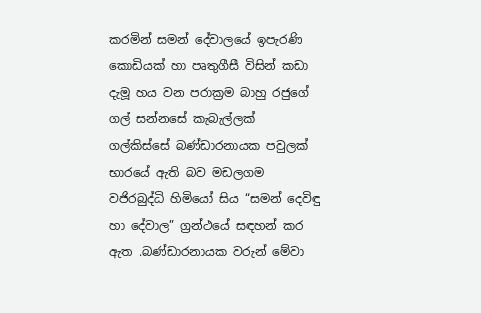කරමින් සමන් දේවාලයේ ඉපැරණි කොඩියක් හා පෘතුගීසී විසින් කඩා දැමූ හය වන පරාක්‍රම බාහු රජුගේ ගල් සන්නසේ කැබැල්ලක් ගල්කිස්සේ බණ්ඩාරනායක පවුලක් භාරයේ ඇති බව මඩලගම වජිරබුද්ධි හිමියෝ සිය “සමන් දෙවිඳු හා දේවාල” ග්‍රන්ථයේ සඳහන් කර ඇත .බණ්ඩාරනායක වරුන් මේවා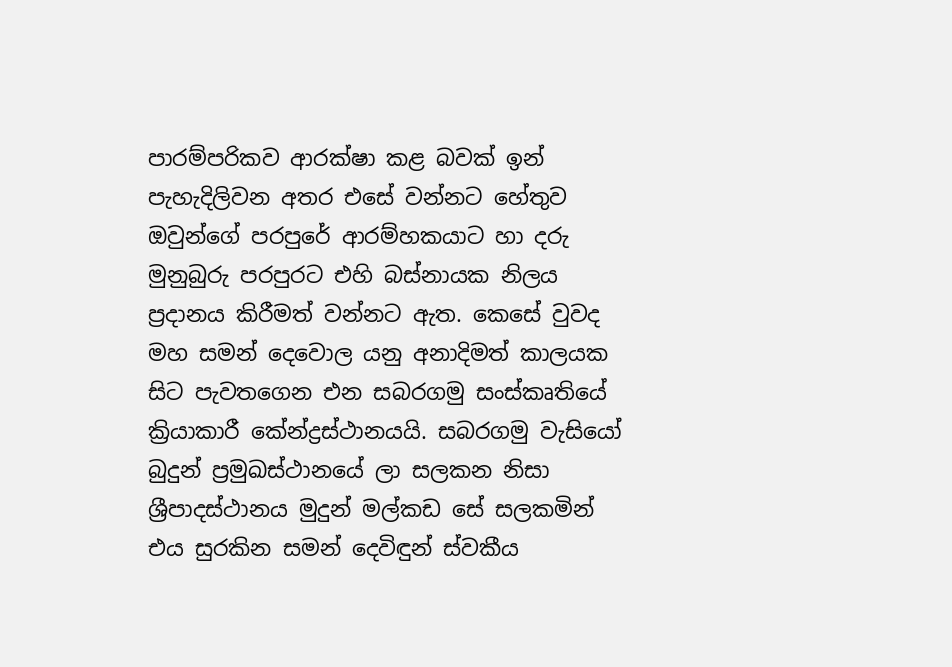පාරම්පරිකව ආරක්ෂා කළ බවක් ඉන් පැහැදිලිවන අතර එසේ වන්නට හේතුව ඔවුන්ගේ පරපුරේ ආරම්හකයාට හා දරු මුනුබුරු පරපුරට එහි බස්නායක නිලය ප්‍රදානය කිරීමත් වන්නට ඇත. කෙසේ වුවද මහ සමන් දෙවොල යනු අනාදිමත් කාලයක සිට පැවතගෙන එන සබරගමු සංස්කෘතියේ ක්‍රියාකාරී කේන්ද්‍රස්ථානයයි. සබරගමු වැසියෝ බුදුන් ප්‍රමුඛස්ථානයේ ලා සලකන නිසා ශ්‍රීපාදස්ථානය මුදුන් මල්කඩ සේ සලකමින් එය සුරකින සමන් දෙවිඳුන් ස්වකීය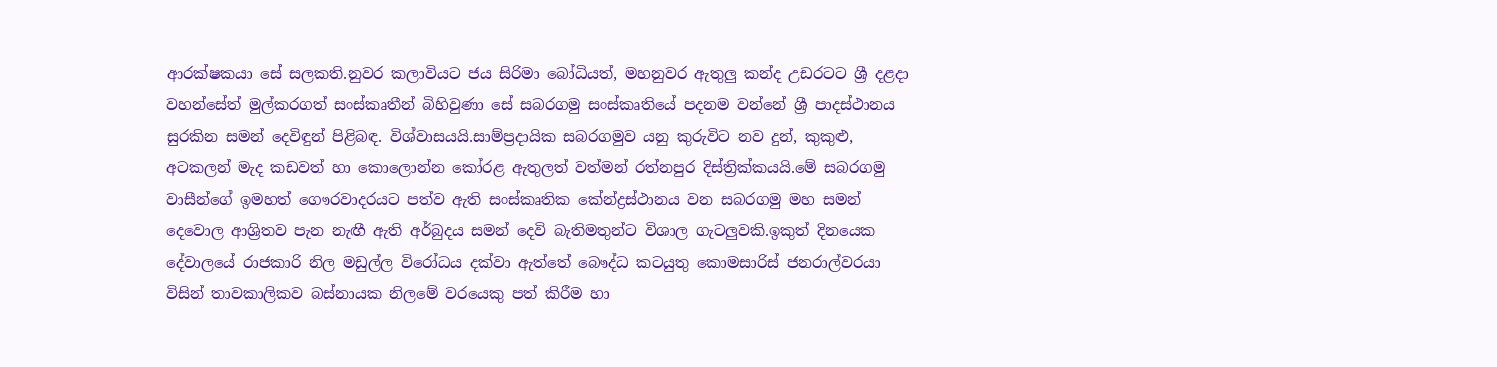ආරක්ෂකයා සේ සලකති.නුවර කලාවියට ජය සිරිමා බෝධියත්, මහනුවර ඇතුලු කන්ද උඩරටට ශ්‍රී දළදා වහන්සේත් මුල්කරගත් සංස්කෘතීන් බිහිවුණා සේ සබරගමු සංස්කෘතියේ පදනම වන්නේ ශ්‍රී පාදස්‍ථානය සුරකින සමන් දෙවිඳුන් පිළිබඳ. විශ්වාසයයි.සාම්ප්‍රදායික සබරගමුව යනු කුරුවිට නව දුන්, කුකුළු, අටකලන් මැද කඩවත් හා කොලොන්න කෝරළ ඇතුලත් වත්මන් ‍රත්නපුර දිස්ත්‍රික්කයයි.මේ සබරගමු වාසීන්ගේ ඉමහත් ගෞරවාදරයට පත්ව ඇති සංස්කෘතික කේන්ද්‍රස්‍ථානය වන සබරගමු මහ සමන් දෙවොල ආශ්‍රිතව පැන නැඟී ඇති අර්බුදය සමන් දෙවි බැතිමතුන්ට විශාල ගැටලුවකි.ඉකුත් දිනයෙක දේවාලයේ රාජකාරි නිල මඩුල්ල විරෝධය දක්වා ඇත්තේ බෞද්ධ කටයුතු කොමසාරිස් ජනරාල්වරයා විසින් තාවකාලිකව බස්නායක නිලමේ වරයෙකු පත් කිරීම හා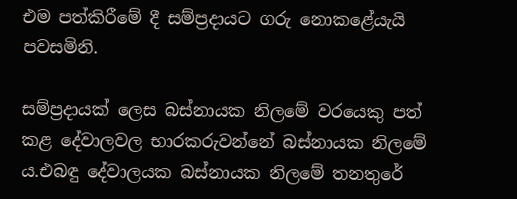එම පත්කිරීමේ දී සම්ප්‍රදායට ගරු නොකළේයැයි පවසමිනි.

සම්ප්‍රදායක් ලෙස බස්නායක නිලමේ වරයෙකු පත් කළ දේවාලවල භාරකරුවන්නේ බස්නායක නිලමේ ය.එබඳු දේවාලයක බස්නායක නිලමේ තනතුරේ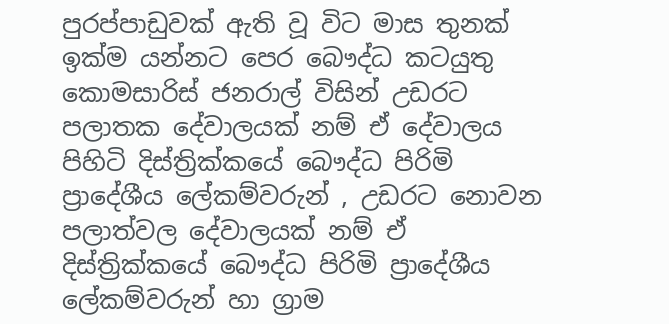පුරප්පාඩුවක් ඇති වූ විට මාස තුනක් ඉක්ම යන්නට පෙර බෞද්ධ කටයුතු කොමසාරිස් ජනරාල් විසින් උඩරට පලාතක දේවාලයක් නම් ඒ දේවාලය පිහිටි දිස්ත්‍රික්කයේ බෞද්ධ පිරිමි ප්‍රාදේශීය ලේකම්වරුන් , උඩරට නොවන පලාත්වල දේවාලයක් නම් ඒ දිස්ත්‍රික්කයේ බෞද්ධ පිරිමි ප්‍රාදේශීය ලේකම්වරුන් හා ග්‍රාම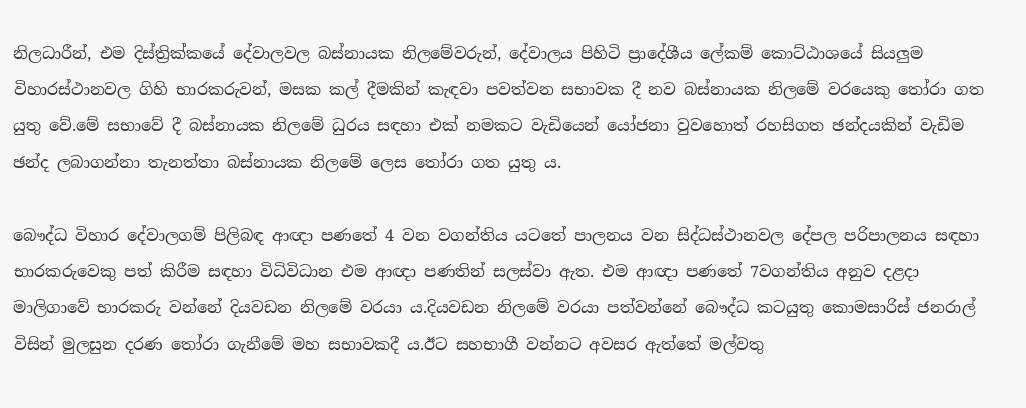නිලධාරීන්, එම දිස්ත්‍රික්කයේ දේවාලවල බස්නායක නිලමේවරුන්, දේවාලය පිහිටි ප්‍රාදේශීය ලේකම් කොට්ඨාශයේ සියලුම විහාරස්‍ථානවල ගිහි භාරකරුවන්, මසක කල් දීමකින් කැඳවා පවත්වන සභාවක දී නව බස්නායක නිලමේ වරයෙකු තෝරා ගත යුතු වේ.මේ සභාවේ දී බස්නායක නිලමේ ධුරය සඳහා එක් නමකට වැඩියෙන් යෝජනා වුවහොත් රහසිගත ඡන්දයකින් වැඩිම ඡන්ද ලබාගන්නා තැනත්තා බස්නායක නිලමේ ලෙස තෝරා ගත යුතු ය.

බෞද්ධ විහාර දේවාලගම් පිලිබඳ ආඥා පණතේ 4 වන වගන්තිය යටතේ පාලනය වන සිද්ධස්ථානවල දේපල පරිපාලනය සඳහා භාරකරුවෙකු පත් කිරීම සඳහා විධිවිධාන එම ආඥා පණතින් සලස්වා ඇත. එම ආඥා පණතේ 7වගන්තිය අනුව දළදා මාලිගාවේ භාරකරු වන්නේ දියවඩන නිලමේ වරයා ය.දියවඩන නිලමේ වරයා පත්වන්නේ බෞද්ධ කටයුතු කොමසාරිස් ජනරාල් විසින් මුලසුන දරණ තෝරා ගැනීමේ මහ සභාවකදී ය.ඊට සහභාගී වන්නට අවසර ඇත්තේ මල්වතු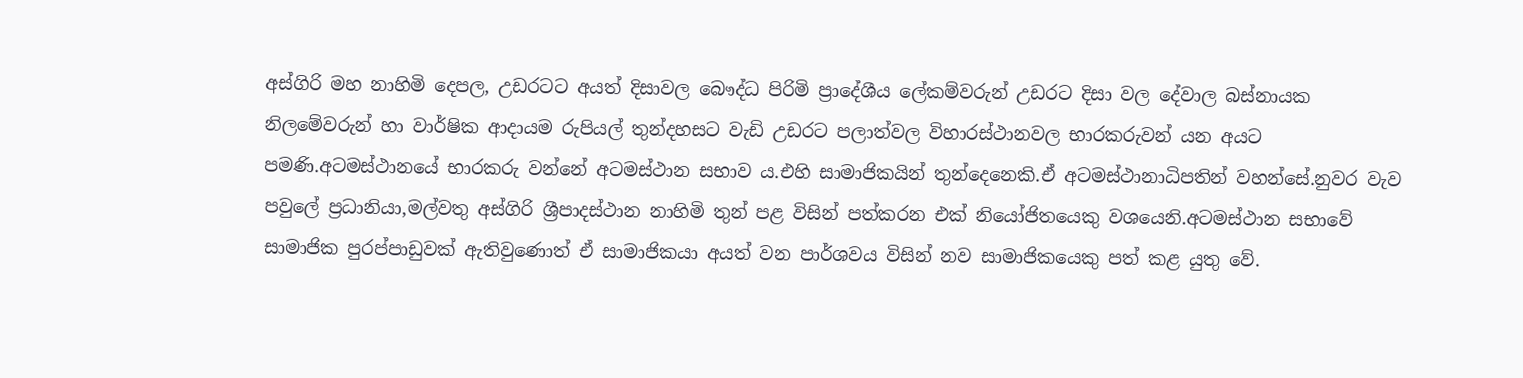අස්ගිරි මහ නාහිමි දෙපල, උඩරටට අයත් දිසාවල බෞද්ධ පිරිමි ප්‍රාදේශීය ලේකම්වරුන් උඩරට දිසා වල දේවාල බස්නායක නිලමේවරුන් හා වාර්ෂික ආදායම රුපියල් තුන්දහසට වැඩි උඩරට පලාත්වල විහාරස්‍ථානවල භාරකරුවන් යන අයට පමණි.අටමස්ථානයේ භාරකරු වන්නේ අටමස්ථාන සභාව ය.එහි සාමාජිකයින් තුන්දෙනෙකි.ඒ අටමස්ථානාධිපතින් වහන්සේ.නුවර වැව පවුලේ ප්‍රධානියා,මල්වතු අස්ගිරි ශ්‍රීපාදස්ථාන නාහිමි තුන් පළ විසින් පත්කරන එක් නියෝජිතයෙකු වශයෙනි.අටමස්ථාන සභාවේ සාමාජික පුරප්පාඩුවක් ඇතිවුණොත් ඒ සාමාජිකයා අයත් වන පාර්ශවය විසින් නව සාමාජිකයෙකු පත් කළ යුතු වේ.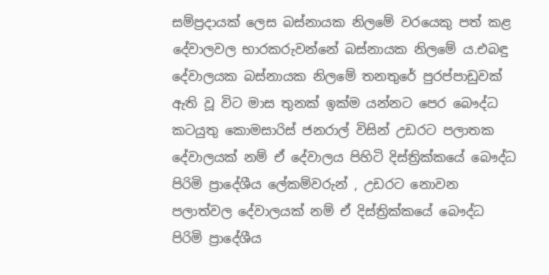සම්ප්‍රදායක් ලෙස බස්නායක නිලමේ වරයෙකු පත් කළ දේවාලවල භාරකරුවන්නේ බස්නායක නිලමේ ය.එබඳු දේවාලයක බස්නායක නිලමේ තනතුරේ පුරප්පාඩුවක් ඇති වූ විට මාස තුනක් ඉක්ම යන්නට පෙර බෞද්ධ කටයුතු කොමසාරිස් ජනරාල් විසින් උඩරට පලාතක දේවාලයක් නම් ඒ දේවාලය පිහිටි දිස්ත්‍රික්කයේ බෞද්ධ පිරිමි ප්‍රාදේශීය ලේකම්වරුන් , උඩරට නොවන පලාත්වල දේවාලයක් නම් ඒ දිස්ත්‍රික්කයේ බෞද්ධ පිරිමි ප්‍රාදේශීය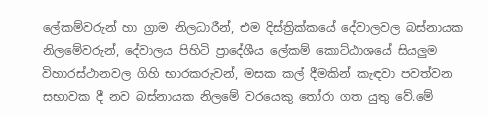ලේකම්වරුන් හා ග්‍රාම නිලධාරීන්, එම දිස්ත්‍රික්කයේ දේවාලවල බස්නායක නිලමේවරුන්, දේවාලය පිහිටි ප්‍රාදේශීය ලේකම් කොට්ඨාශයේ සියලුම විහාරස්‍ථානවල ගිහි භාරකරුවන්, මසක කල් දීමකින් කැඳවා පවත්වන සභාවක දී නව බස්නායක නිලමේ වරයෙකු තෝරා ගත යුතු වේ.මේ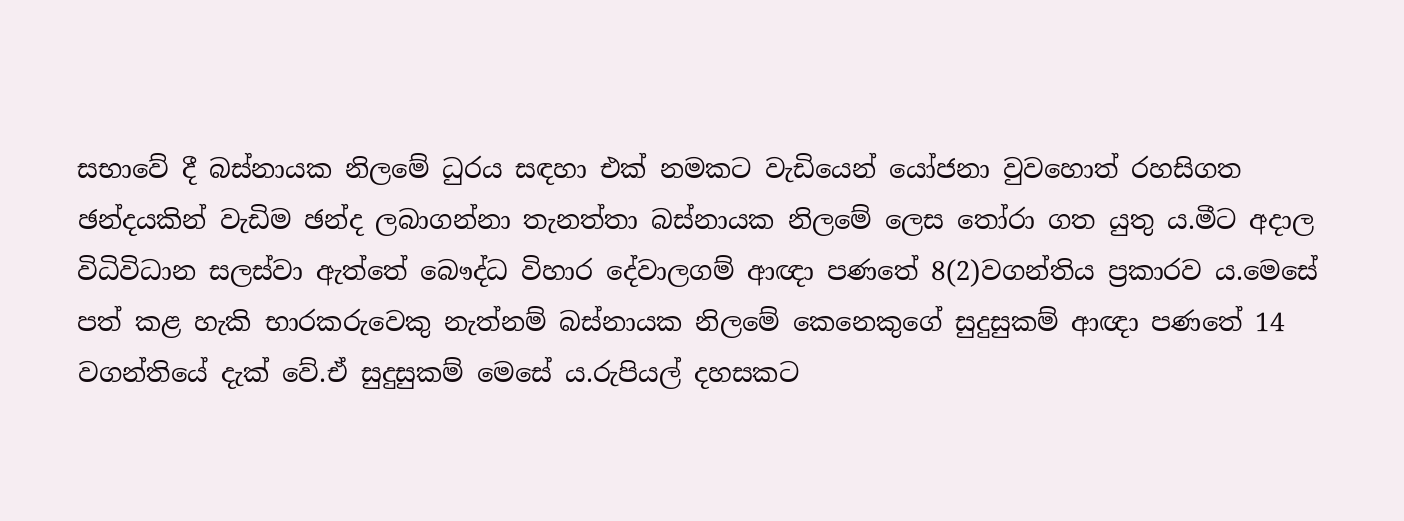සභාවේ දී බස්නායක නිලමේ ධුරය සඳහා එක් නමකට වැඩියෙන් යෝජනා වුවහොත් රහසිගත ඡන්දයකින් වැඩිම ඡන්ද ලබාගන්නා තැනත්තා බස්නායක නිලමේ ලෙස තෝරා ගත යුතු ය.මීට අදාල විධිවිධාන සලස්වා ඇත්තේ බෞද්ධ විහාර දේවාලගම් ආඥා පණතේ 8(2)වගන්තිය ප්‍රකාරව ය.මෙසේ පත් කළ හැකි භාරකරුවෙකු නැත්නම් බස්නායක නිලමේ කෙනෙකුගේ සුදුසුකම් ආඥා පණතේ 14 වගන්තියේ දැක් වේ.ඒ සුදුසුකම් මෙසේ ය.රුපියල් දහසකට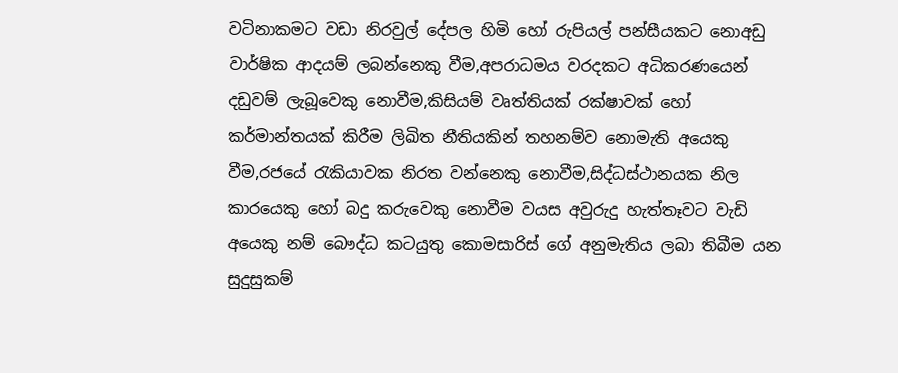වටිනාකමට වඩා නිරවුල් දේපල හිමි හෝ රුපියල් පන්සීයකට නොඅඩු වාර්ෂික ආදයම් ලබන්නෙකු වීම,අපරාධමය වරදකට අධිකරණයෙන් දඩුවම් ලැබූවෙකු නොවීම,කිසියම් වෘත්තියක් රක්ෂාවක් හෝ කර්මාන්තයක් කිරීම ලිඛිත නීතියකින් තහනම්ව නොමැති අයෙකු වීම,රජයේ රැකියාවක නිරත වන්නෙකු නොවීම,සිද්ධස්ථානයක නිල කාරයෙකු හෝ බදු කරුවෙකු නොවීම වයස අවුරුදු හැත්තෑවට වැඩි අයෙකු නම් බෞද්ධ කටයුතු කොමසාරිස් ගේ අනුමැතිය ලබා තිබීම යන සුදුසුකම්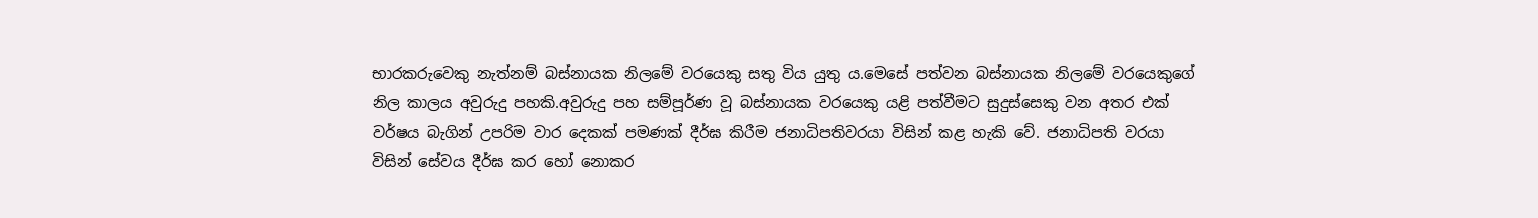භාරකරුවෙකු නැත්නම් බස්නායක නිලමේ වරයෙකු සතු විය යුතු ය.මෙසේ පත්වන බස්නායක නිලමේ වරයෙකුගේ නිල කාලය අවුරුදු පහකි.අවුරුදු පහ සම්පූර්ණ වූ බස්නායක වරයෙකු යළි පත්වීමට සුදුස්සෙකු වන අතර එක් වර්ෂය බැගින් උපරිම වාර දෙකක් පමණක් දීර්ඝ කිරීම ජනාධිපතිවරයා විසින් කළ හැකි වේ. ජනාධිපති වරයා විසින් සේවය දීර්ඝ කර හෝ නොකර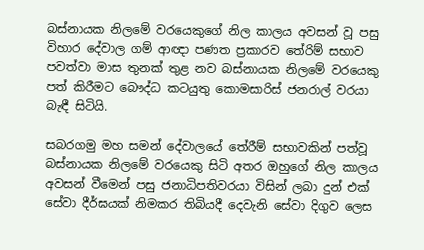බස්නායක නිලමේ වරයෙකුගේ නිල කාලය අවසන් වූ පසු විහාර දේවාල ගම් ආඥා පණත ප්‍රකාරව තේරිම් සභාව පවත්වා මාස තුනක් තුළ නව බස්නායක නිලමේ වරයෙකු පත් කිරීමට බෞද්ධ කටයුතු කොමසාරිස් ජනරාල් වරයා බැඳී සිටියි.

සබරගමු මහ සමන් දේවාලයේ තේරීම් සභාවකින් පත්වූ බස්නායක නිලමේ වරයෙකු සිටි අතර ඔහුගේ නිල කාලය අවසන් වීමෙන් පසු ජනාධිපතිවරයා විසින් ලබා දුන් එක් සේවා දීර්ඝයක් නිමකර තිබියදී දෙවැනි සේවා දිගුව ලෙස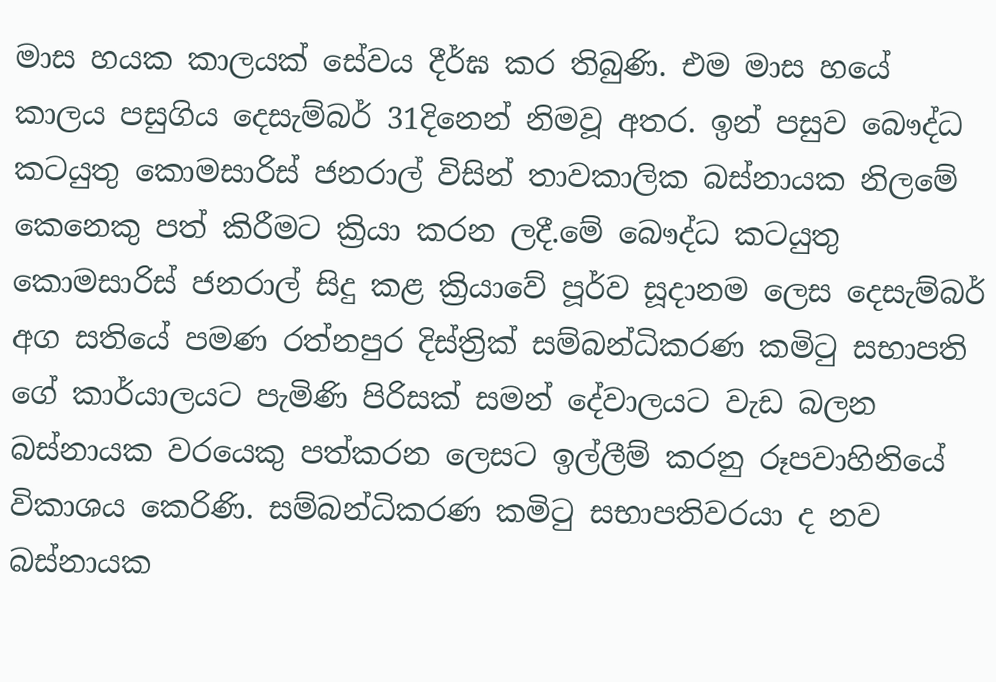මාස හයක කාලයක් සේවය දීර්ඝ කර තිබුණි. එම මාස හයේ කාලය පසුගිය දෙසැම්බර් 31දිනෙන් නිමවූ අතර. ඉන් පසුව බෞද්ධ කටයුතු කොමසාරිස් ජනරාල් විසින්‍ තාවකාලික බස්නායක නිලමේ කෙනෙකු පත් කිරීමට ක්‍රියා කරන ලදී.මේ බෞද්ධ කටයුතු කොමසාරිස් ජනරාල් සිදු කළ ක්‍රියාවේ පූර්ව සූදානම ලෙස දෙසැම්බර් අග සතියේ පමණ රත්නපුර දිස්ත්‍රික් සම්බන්ධිකරණ කමිටු සභාපති ගේ කාර්යාලයට පැමිණි පිරිසක් සමන් දේවාලයට වැඩ බලන බස්නායක වරයෙකු පත්කරන ලෙසට ඉල්ලීම් කරනු රූපවාහිනියේ විකාශය කෙරිණි. සම්බන්ධිකරණ කමිටු සභාපතිවරයා ද නව බස්නායක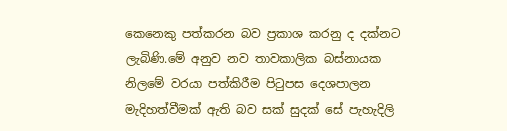කෙනෙකු පත්කරන බව ප්‍රකාශ කරනු ද දක්නට ලැබිණි.මේ අනුව නව තාවකාලික බස්නායක නිලමේ වරයා පත්කිරීම පිටුපස දෙශපාලන මැදිහත්වීමක් ඇති බව සක් සුදක් සේ පැහැදිලි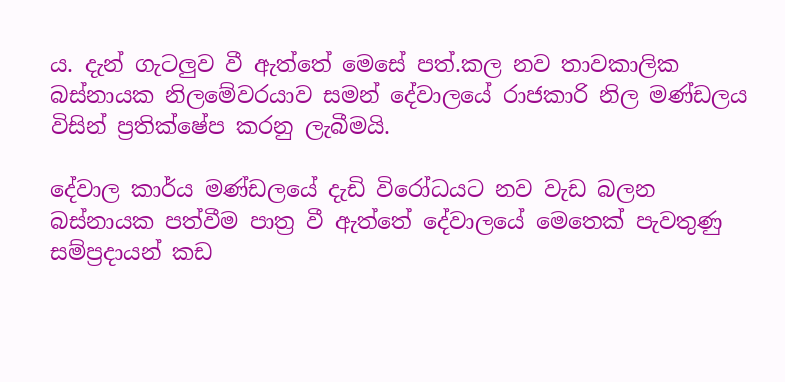ය. දැන් ගැටලුව වී ඇත්තේ මෙසේ පත්.කල නව තාවකාලික බස්නායක නිලමේවරයාව සමන් දේවාලයේ රාජකාරි නිල මණ්ඩලය විසින් ප්‍රතික්ෂේප කරනු ලැබීමයි.

දේවාල කාර්ය මණ්ඩලයේ දැඩි විරෝධයට නව වැඩ බලන බස්නායක පත්වීම පාත්‍ර වී ඇත්තේ දේවාලයේ මෙතෙක් පැවතුණු සම්ප්‍රදායන් කඩ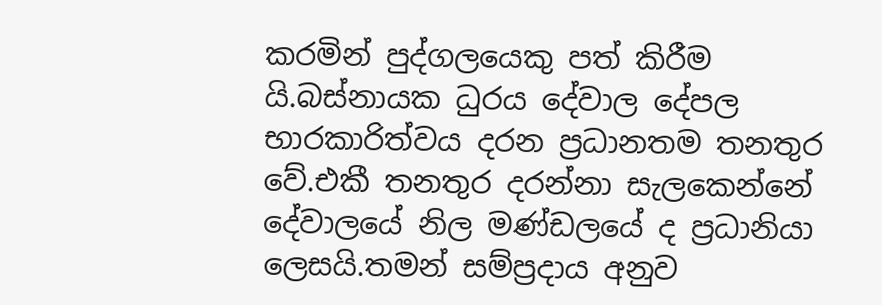කරමින් පුද්ගලයෙකු පත් කිරීම යි.බස්නායක ධුරය දේවාල දේපල භාරකාරිත්වය දරන ප්‍රධානතම තනතුර වේ.එකී තනතුර දරන්නා සැලකෙන්නේ දේවාලයේ නිල මණ්ඩලයේ ද ප්‍රධානියා ලෙසයි.තමන් සම්ප්‍රදාය අනුව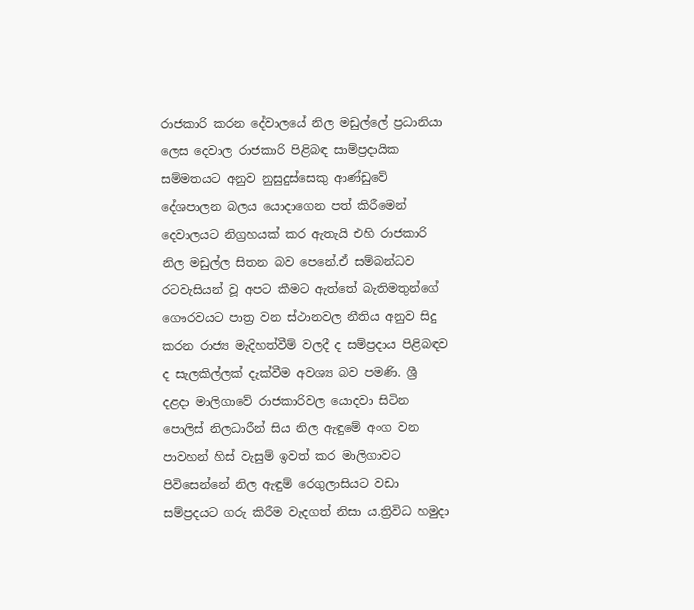රාජකාරි කරන දේවාලයේ නිල මඩුල්ලේ ප්‍රධානියා ලෙස දෙවාල රාජකාරි පිළිබඳ සාම්ප්‍රදායික සම්මතයට අනුව නුසුදුස්සෙකු ආණ්ඩුවේ දේශපාලන බලය යොදාගෙන පත් කිරීමෙන් දෙවාලයට නිග්‍රහයක් කර ඇතැයි එහි රාජකාරි නිල මඩුල්ල සිතන බව පෙනේ.ඒ සම්බන්ධව රටවැසියන් වූ අපට කීමට ඇත්තේ බැතිමතුන්ගේ ගෞරවයට පාත්‍ර වන ස්ථානවල නීතිය අනුව සිදු කරන රාජ්‍ය මැදිහත්වීම් වලදී ද සම්ප්‍රදාය පිළිබඳව ද සැලකිල්ලක් දැක්වීම අවශ්‍ය බව පමණි. ශ්‍රී දළදා මාලිගාවේ රාජකාරිවල යොදවා සිටින පොලිස් නිලධාරීන් සිය නිල ඇඳුමේ අංග වන පාවහන් හිස් වැසුම් ඉවත් කර මාලිගාවට පිවිසෙන්නේ නිල ඇඳුම්‍ රෙගුලාසියට වඩා සම්ප්‍රදයට ගරු කිරීම වැදගත් නිසා ය.ත්‍රිවිධ හමුදා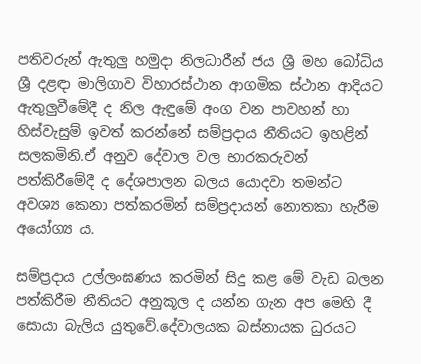පතිවරුන් ඇතුලු හමුදා නිලධාරීන් ජය ශ්‍රී මහ බෝධිය ශ්‍රී දළඳා මාලිගාව විහාරස්ථාන ආගමික ස්ථාන ආදියට ඇතුලුවීමේදී ද නිල ඇඳුමේ අංග වන පාවහන් හා හිස්වැසුම් ඉවත් කරන්නේ සම්ප්‍රදාය නීතියට ඉහළින් සලකමිනි.ඒ අනුව දේවාල වල භාරකරුවන් පත්කිරීමේදී ද දේශපාලන බලය යොදවා තමන්ට අවශ්‍ය කෙනා පත්කරමින් සම්‍ප්‍රදායන් නොතකා හැරීම අයෝග්‍ය ය.

සම්ප්‍රදාය උල්ලංඝණය කරමින් සිදු කළ මේ වැඩ බලන පත්කිරීම නීතියට අනුකූල ද යන්න ගැන අප මෙහි දී සොයා බැලිය යුතුවේ.දේවාලයක බස්නායක ධුරයට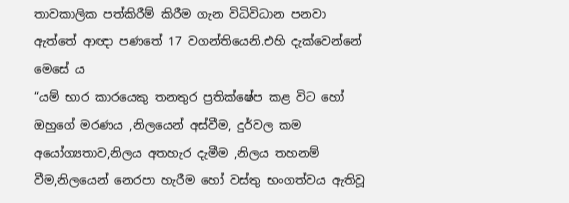තාවකාලික පත්කිරීම් කිරීම ගැන විධිවිධාන පනවා ඇත්තේ ආඥා පණතේ 17 වගන්‍තියෙනි.එහි දැක්වෙන්නේ මෙසේ ය
“යම් භාර කාරයෙකු තනතුර ප්‍රතික්ෂේප කළ විට හෝ ඔහුගේ මරණය ,නිලයෙන් අස්වීම, දුර්වල කම අයෝග්‍යතාව,නිලය අතහැර දැමීම ,නිලය තහනම් වීම,නිලයෙන් නෙරපා හැරීම හෝ වස්තු භංගත්වය ඇතිවූ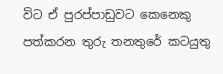විට ඒ පුරප්පාඩුවට කෙනෙකු පත්කරන තුරු තනතුරේ කටයුතු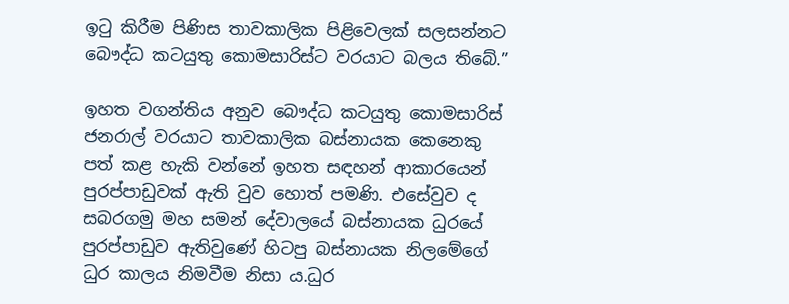ඉටු කිරීම පිණිස තාවකාලික පිළිවෙලක් සලසන්නට බෞද්ධ කටයුතු කොමසාරිස්ට වරයාට බලය තිබේ.”

ඉහත වගන්තිය අනුව බෞද්ධ කටයුතු කොමසාරිස් ජනරාල් වරයාට තාවකාලික බස්නායක කෙනෙකු පත් කළ හැකි වන්නේ ඉහත සඳහන් ආකාරයෙන් පුරප්පාඩුවක් ඇති වුව හොත් පමණි. එසේවුව ද සබරගමු මහ සමන් දේවාලයේ බස්නායක ධුරයේ පුරප්පාඩුව ඇතිවුණේ හිටපු බස්නායක නිලමේගේ ධුර කාලය නිමවීම නිසා ය.ධුර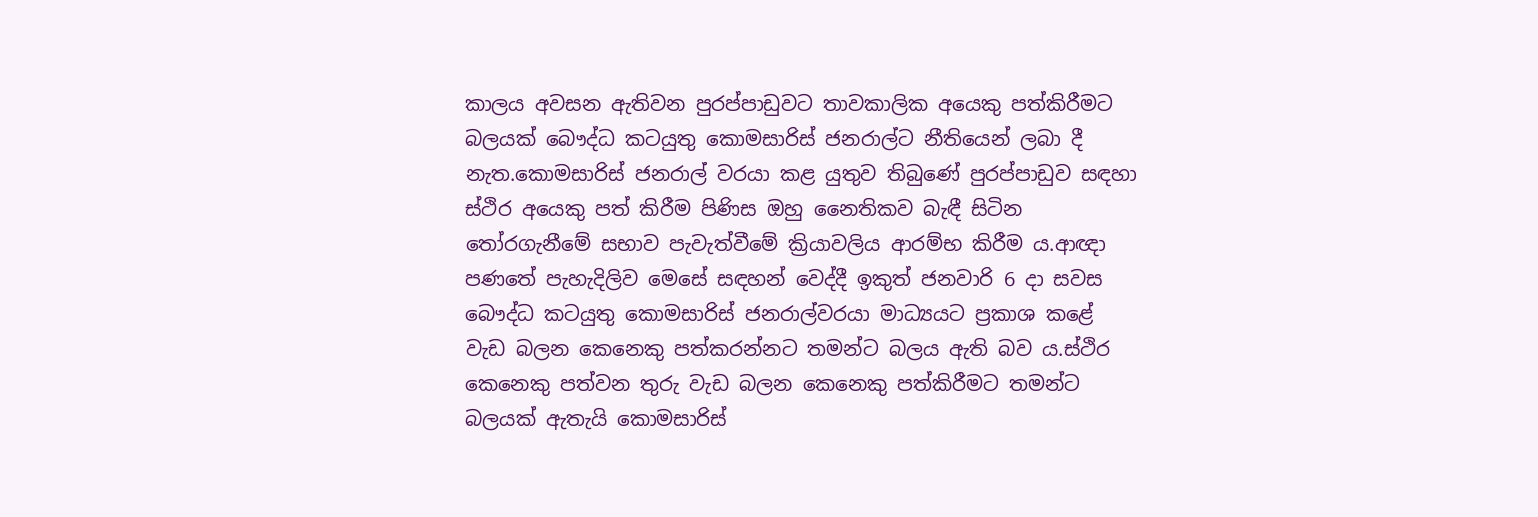කාලය අවසන ඇතිවන පුරප්පාඩුවට තාවකාලික අයෙකු පත්කිරීමට බලයක් බෞද්ධ කටයුතු කොමසාරිස් ජනරාල්ට නීතියෙන් ලබා දී නැත.කොමසාරිස් ජනරාල් වරයා කළ යුතුව තිබුණේ පුරප්පාඩුව සඳහා ස්ථිර අයෙකු පත් කිරීම පිණිස ඔහු නෛතිකව බැඳී සිටින තෝරගැනීමේ සභාව පැවැත්වීමේ ක්‍රියාවලිය ආරම්භ කිරීම ය.ආඥා පණතේ පැහැදිලිව මෙසේ සඳහන් වෙද්දී ඉකුත් ජනවාරි 6 දා සවස බෞද්ධ කටයුතු කොමසාරිස් ජනරාල්වරයා මාධ්‍යයට ප්‍රකාශ කළේ වැඩ බලන කෙනෙකු පත්කරන්නට තමන්ට බලය ඇති බව ය.ස්ථිර කෙනෙකු පත්වන තුරු වැඩ බලන කෙනෙකු පත්කිරීමට තමන්ට බලයක් ඇතැයි කොමසාරිස්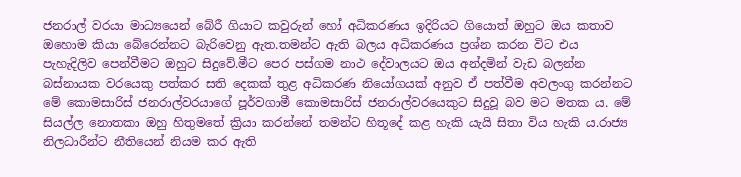ජනරාල් වරයා මාධ්‍යයෙන් බේරී ගියාට කවුරුන් හෝ අධිකරණය ඉදිරියට ගියොත් ඔහුට ඔය කතාව ඔහොම කියා බේරෙන්නට බැරිවෙනු ඇත.තමන්ට ඇති බලය අධිකරණය ප්‍රශ්න කරන විට එය පැහැදිලිව පෙන්වීමට ඔහුට සිදුවේ.මීට පෙර පස්ගම නාථ දේවාලයට ඔය අන්දමින් වැඩ බලන්න බස්නායක වරයෙකු පත්කර සති දෙකක් තුළ අධිකරණ නියෝගයක් අනුව ඒ පත්වීම අවලංගු කරන්නට මේ කොමසාරිස් ජනරාල්වරයාගේ පූර්වගාමී කොමසාරිස් ජනරාල්වරයෙකුට සිදුවූ බව මට මතක ය. මේ සියල්ල නොතකා ඔහු හිතුමතේ ක්‍රියා කරන්නේ තමන්ට හිතූදේ කළ හැකි යැයි සිතා විය හැකි ය.රාජ්‍ය නිලධාරීන්ට නීතියෙන් නියම කර ඇති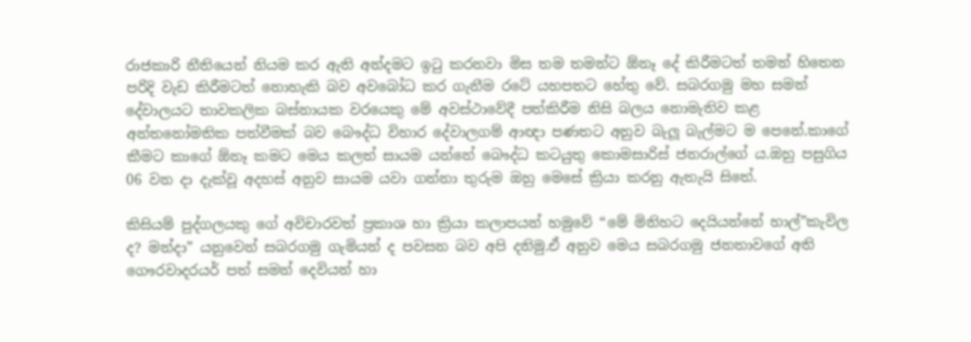රාජකාරි නීතියෙන් නියම කර ඇති අන්දමට ඉටු කරනවා මිස තම තමන්ට ඕනෑ දේ කිරීමටත් තමන් හිතෙන පරිදි වැඩ කිරීමටත් නොහැකි බව අවබෝධ කර ගැනීම රටේ යහපතට හේතු වේ. සබරගමු මහ සමන් දේවාලයට තාවකලික බස්නායක වරයෙකු මේ අවස්‍ථාවේදී පත්කිරීම නිසි බලය නොමැතිව කළ අන්තනෝමතික පත්වීමක් බව බෞද්ධ විහාර දේවාලගම් ආඥා පණතට අනුව බැලූ බැල්මට ම පෙනේ.කාගේ කීමට කාගේ ඕනෑ කමට මෙය කලත් සායම යන්නේ බෞද්ධ කටයුතු කොමසාරිස් ජනරාල්ගේ ය.ඔහු පසුගිය 06 වන දා දැක්වූ අදහස් අනුව සායම යවා ගන්නා තුරුම ඔහු මෙසේ ක්‍රියා කරනු ඇතැයි සිතේ.

කිසියම් පුද්ගලයකු ගේ අවිචාරවත් ප්‍රකාශ හා ක්‍රියා කලාපයන් හමුවේ “මේ මිනිහට දෙයියන්නේ හාල්”කැවිල ද? මන්දා” යනුවෙන් සබරගමු ගැමියන් ද පවසන බව අපි දනිමු.ඒ අනුව මෙය සබරගමු ජනතාවගේ අති ගෞරවාදරයර් පත් සමන් දෙවියන් හා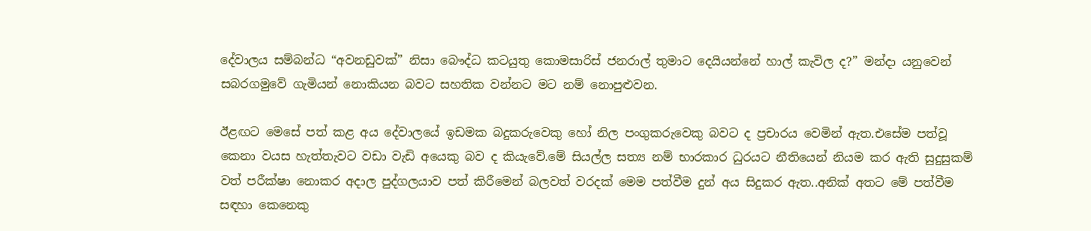දේවාලය සම්බන්ධ “අවනඩුවක්” නිසා බෞද්ධ කටයුතු කොමසාරිස් ජනරාල් තුමාට දෙයියන්නේ හාල් කැවිල ද?” මන්දා යනුවෙන් සබරගමුවේ ගැමියන් නොකියන බවට සහතික වන්නට මට නම් නොපුළුවන.

ඊළඟට මෙසේ පත් කළ අය දේවාලයේ ඉඩමක බදුකරුවෙකු හෝ නිල පංගුකරුවෙකු බවට ද ප්‍රචාරය වෙමින් ඇත.එසේම පත්වූ කෙනා වයස හැත්තැවට වඩා වැඩි අයෙකු බව ද කියැවේ.මේ සියල්ල සත්‍ය නම් භාරකාර ධුරයට නීතියෙන් නියම කර ඇති සුදුසුකම් වත් පරීක්ෂා නොකර අදාල පුද්ගලයාව පත් කිරීමෙන් බලවත් වරදක් මෙම පත්වීම දුන් අය සිදුකර ඇත..අනික් අතට මේ පත්වීම සඳහා කෙනෙකු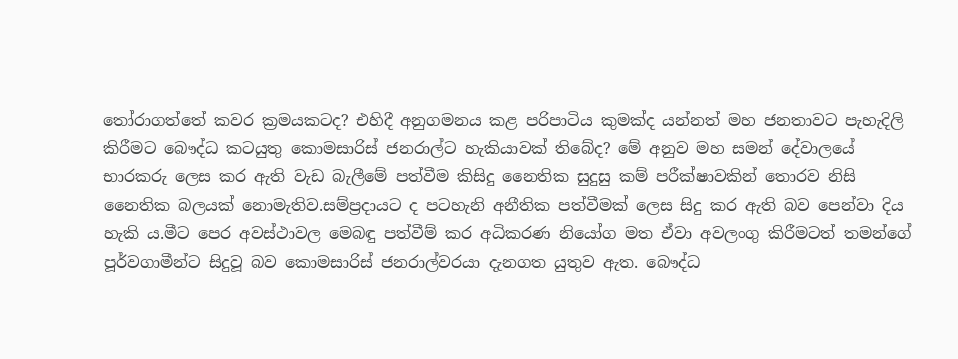තෝරාගත්‍තේ කවර ක්‍රමයකටද? එහිදී අනුගමනය කළ පරිපාටිය කුමක්ද යන්නත් මහ ජනතාවට පැහැදිලි කිරීමට බෞද්ධ කටයුතු කොමසාරිස් ජනරාල්ට හැකියාවක් තිබේද? මේ අනුව මහ සමන් දේවාලයේ භාරකරු ලෙස කර ඇති වැඩ බැලීමේ පත්වීම කිසිදු නෛතික සුදුසු කම් පරීක්ෂාවකින් තොරව නිසි නෛතික බලයක් නොමැතිව.සම්ප්‍රදායට ද පටහැනි අනීතික පත්වීමක් ලෙස සිදු කර ඇති බව පෙන්වා දිය හැකි ය.මීට පෙර අවස්ථාවල මෙබඳු පත්වීම් කර අධිකරණ නියෝග මත ඒවා අවලංගු කිරීමටත් තමන්ගේ පූර්වගාමීන්ට සිදුවූ බව කොමසාරිස් ජනරාල්වරයා දැනගත යුතුව ඇත. බෞද්ධ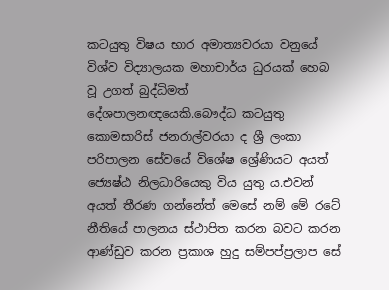කටයුතු විෂය භාර අමාත්‍යවරයා වනුයේ විශ්ව විද්‍යාලයක මහාචාර්ය ධුරයක් හෙබ වූ උගත් බුද්ධිමත් දේශපාලනඥයෙකි.බෞද්ධ කටයුතු කොමසාරිස් ජනරාල්වරයා ද ශ්‍රී ලංකා පරිපාලන සේවයේ විශේෂ ශ්‍රේණියට අයත් ජ්‍යෙෂ්ඨ නිලධාරියෙකු විය යුතු ය.එවන් අයත් තීරණ ගන්නේත් මෙසේ නම් මේ රටේ නීතියේ පාලනය ස්ථාපිත කරන බවට කරන ආණ්ඩුව කරන ප්‍රකාශ හුදු සම්පප්ප්‍රලාප සේ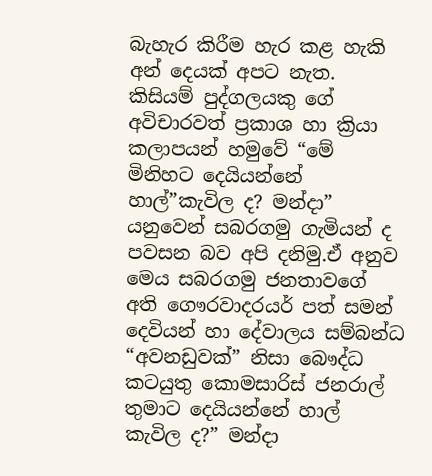බැහැර කිරීම හැර කළ හැකි අන් දෙයක් අපට නැත.
කිසියම් පුද්ගලයකු ගේ අවිචාරවත් ප්‍රකාශ හා ක්‍රියා කලාපයන් හමුවේ “මේ මිනිහට දෙයියන්නේ හාල්”කැවිල ද? මන්දා” යනුවෙන් සබරගමු ගැමියන් ද පවසන බව අපි දනිමු.ඒ අනුව මෙය සබරගමු ජනතාවගේ අති ගෞරවාදරයර් පත් සමන් දෙවියන් හා දේවාලය සම්බන්ධ “අවනඩුවක්” නිසා බෞද්ධ කටයුතු කොමසාරිස් ජනරාල් තුමාට දෙයියන්නේ හාල් කැවිල ද?” මන්දා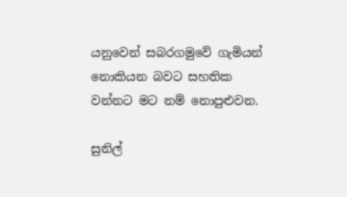යනුවෙන් සබරගමුවේ ගැමියන් නොකියන බවට සහතික වන්නට මට නම් නොපුළුවන.

සුනිල්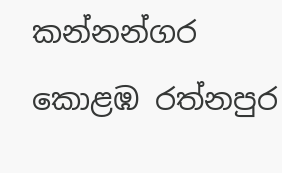කන්නන්ගර කොළඹ රත්නපුර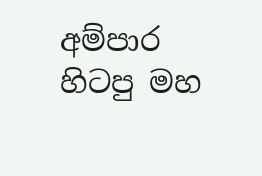අම්පාර හිටපු මහ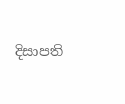දිසාපති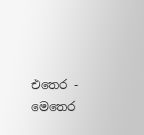එතෙර - මෙතෙර